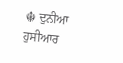☬ ਦੁਨੀਆ
ਹੁਸੀਆਰ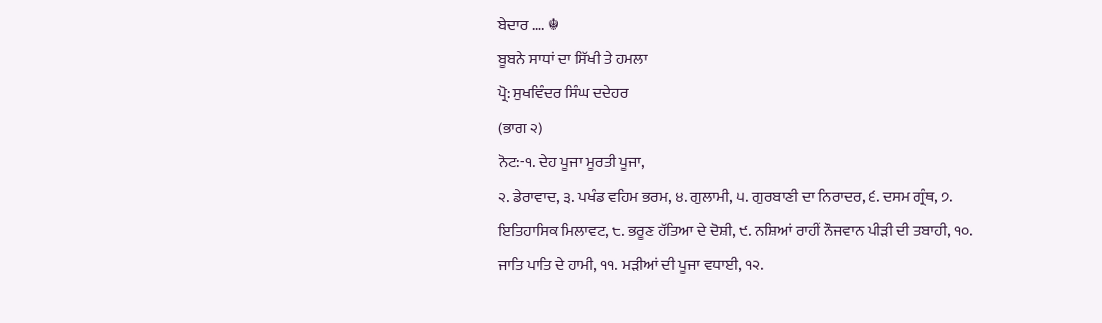ਬੇਦਾਰ …. ☬
ਬੂਬਨੇ ਸਾਧਾਂ ਦਾ ਸਿੱਖੀ ਤੇ ਹਮਲਾ
ਪ੍ਰੋ: ਸੁਖਵਿੰਦਰ ਸਿੰਘ ਦਦੇਹਰ
(ਭਾਗ ੨)
ਨੋਟ:-੧. ਦੇਹ ਪੂਜਾ ਮੂਰਤੀ ਪੂਜਾ,
੨. ਡੇਰਾਵਾਦ, ੩. ਪਖੰਡ ਵਹਿਮ ਭਰਮ, ੪. ਗੁਲਾਮੀ, ੫. ਗੁਰਬਾਣੀ ਦਾ ਨਿਰਾਦਰ, ੬. ਦਸਮ ਗ੍ਰੰਥ, ੭.
ਇਤਿਹਾਸਿਕ ਮਿਲਾਵਟ, ੮. ਭਰੂਣ ਹੱਤਿਆ ਦੇ ਦੋਸ਼ੀ, ੯. ਨਸ਼ਿਆਂ ਰਾਹੀਂ ਨੌਜਵਾਨ ਪੀੜੀ ਦੀ ਤਬਾਹੀ, ੧੦.
ਜਾਤਿ ਪਾਤਿ ਦੇ ਹਾਮੀ, ੧੧. ਮੜੀਆਂ ਦੀ ਪੂਜਾ ਵਧਾਈ, ੧੨.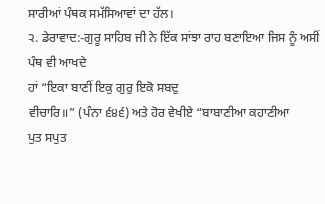ਸਾਰੀਆਂ ਪੰਥਕ ਸਮੱਸਿਆਵਾਂ ਦਾ ਹੱਲ।
੨. ਡੇਰਾਵਾਦ:-ਗੁਰੂ ਸਾਹਿਬ ਜੀ ਨੇ ਇੱਕ ਸਾਂਝਾ ਰਾਹ ਬਣਾਇਆ ਜਿਸ ਨੂੰ ਅਸੀਂ ਪੰਥ ਵੀ ਆਖਦੇ
ਹਾਂ “ਇਕਾ ਬਾਣੀਂ ਇਕੁ ਗੁਰੁ ਇਕੋ ਸਬਦੁ
ਵੀਚਾਰਿ॥” (ਪੰਨਾ ੬੪੬) ਅਤੇ ਹੋਰ ਵੇਖੀਏ “ਬਾਬਾਣੀਆ ਕਹਾਣੀਆ
ਪੁਤ ਸਪੁਤ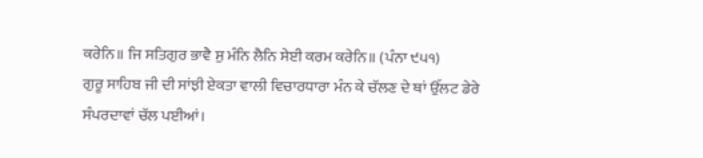ਕਰੇਨਿ॥ ਜਿ ਸਤਿਗੁਰ ਭਾਵੈ ਸੁ ਮੰਨਿ ਲੈਨਿ ਸੇਈ ਕਰਮ ਕਰੇਨਿ॥ (ਪੰਨਾ ੯੫੧)
ਗੁਰੂ ਸਾਹਿਬ ਜੀ ਦੀ ਸਾਂਝੀ ਏਕਤਾ ਵਾਲੀ ਵਿਚਾਰਧਾਰਾ ਮੰਨ ਕੇ ਚੱਲਣ ਦੇ ਥਾਂ ਉੱਲਟ ਡੇਰੇ
ਸੰਪਰਦਾਵਾਂ ਚੱਲ ਪਈਆਂ।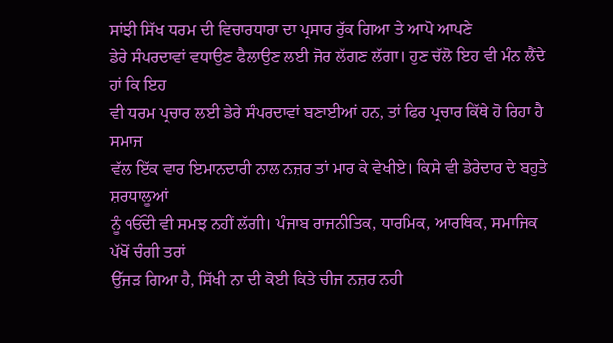ਸਾਂਝੀ ਸਿੱਖ ਧਰਮ ਦੀ ਵਿਚਾਰਧਾਰਾ ਦਾ ਪ੍ਰਸਾਰ ਰੁੱਕ ਗਿਆ ਤੇ ਆਪੋ ਆਪਣੇ
ਡੇਰੇ ਸੰਪਰਦਾਵਾਂ ਵਧਾਉਣ ਫੈਲਾਉਣ ਲਈ ਜੋਰ ਲੱਗਣ ਲੱਗਾ। ਹੁਣ ਚੱਲੋ ਇਹ ਵੀ ਮੰਨ ਲੈਂਦੇ ਹਾਂ ਕਿ ਇਹ
ਵੀ ਧਰਮ ਪ੍ਰਚਾਰ ਲਈ ਡੇਰੇ ਸੰਪਰਦਾਵਾਂ ਬਣਾਈਆਂ ਹਨ, ਤਾਂ ਫਿਰ ਪ੍ਰਚਾਰ ਕਿੱਥੇ ਹੋ ਰਿਹਾ ਹੈ ਸਮਾਜ
ਵੱਲ ਇੱਕ ਵਾਰ ਇਮਾਨਦਾਰੀ ਨਾਲ ਨਜ਼ਰ ਤਾਂ ਮਾਰ ਕੇ ਵੇਖੀਏ। ਕਿਸੇ ਵੀ ਡੇਰੇਦਾਰ ਦੇ ਬਹੁਤੇ ਸ਼ਰਧਾਲੂਆਂ
ਨੂੰ ੴਦੀ ਵੀ ਸਮਝ ਨਹੀਂ ਲੱਗੀ। ਪੰਜਾਬ ਰਾਜਨੀਤਿਕ, ਧਾਰਮਿਕ, ਆਰਥਿਕ, ਸਮਾਜਿਕ ਪੱਖੋਂ ਚੰਗੀ ਤਰਾਂ
ਉੱਜੜ ਗਿਆ ਹੈ, ਸਿੱਖੀ ਨਾ ਦੀ ਕੋਈ ਕਿਤੇ ਚੀਜ ਨਜ਼ਰ ਨਹੀ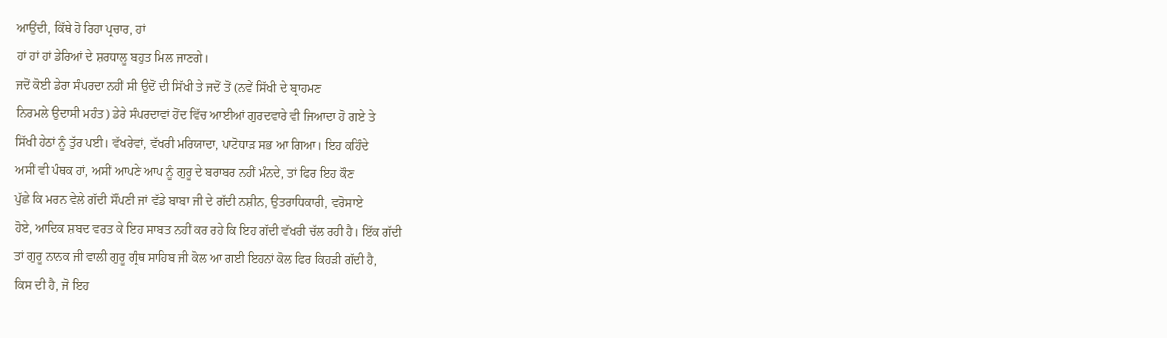ਆਉਂਦੀ, ਕਿੱਥੇ ਹੋ ਰਿਹਾ ਪ੍ਰਚਾਰ, ਹਾਂ
ਹਾਂ ਹਾਂ ਹਾਂ ਡੇਰਿਆਂ ਦੇ ਸ਼ਰਧਾਲੂ ਬਹੁਤ ਮਿਲ ਜਾਣਗੇ।
ਜਦੋਂ ਕੋਈ ਡੇਰਾ ਸੰਪਰਦਾ ਨਹੀਂ ਸੀ ਉਦੋਂ ਦੀ ਸਿੱਖੀ ਤੇ ਜਦੋਂ ਤੋਂ (ਨਵੇਂ ਸਿੱਖੀ ਦੇ ਬ੍ਰਾਹਮਣ
ਨਿਰਮਲੇ ਉਦਾਸੀ ਮਹੰਤ) ਡੇਰੇ ਸੰਪਰਦਾਵਾਂ ਹੋਂਦ ਵਿੱਚ ਆਈਆਂ ਗੁਰਦਵਾਰੇ ਵੀ ਜਿਆਦਾ ਹੋ ਗਏ ਤੇ
ਸਿੱਖੀ ਹੇਠਾਂ ਨੂੰ ਤੁੱਰ ਪਈ। ਵੱਖਰੇਵਾਂ, ਵੱਖਰੀ ਮਰਿਯਾਦਾ, ਪਾਟੋਧਾੜ ਸਭ ਆ ਗਿਆ। ਇਹ ਕਹਿੰਦੇ
ਅਸੀਂ ਵੀ ਪੰਥਕ ਹਾਂ, ਅਸੀਂ ਆਪਣੇ ਆਪ ਨੂੰ ਗੁਰੂ ਦੇ ਬਰਾਬਰ ਨਹੀਂ ਮੰਨਦੇ, ਤਾਂ ਫਿਰ ਇਹ ਕੌਣ
ਪੁੱਛੇ ਕਿ ਮਰਨ ਵੇਲੇ ਗੱਦੀ ਸੌਂਪਣੀ ਜਾਂ ਵੱਡੇ ਬਾਬਾ ਜੀ ਦੇ ਗੱਦੀ ਨਸ਼ੀਨ, ਉਤਰਾਧਿਕਾਰੀ, ਵਰੋਸਾਏ
ਹੋਏ, ਆਦਿਕ ਸ਼ਬਦ ਵਰਤ ਕੇ ਇਹ ਸਾਬਤ ਨਹੀਂ ਕਰ ਰਹੇ ਕਿ ਇਹ ਗੱਦੀ ਵੱਖਰੀ ਚੱਲ ਰਹੀ ਹੈ। ਇੱਕ ਗੱਦੀ
ਤਾਂ ਗੁਰੂ ਨਾਨਕ ਜੀ ਵਾਲੀ ਗੁਰੂ ਗ੍ਰੰਥ ਸਾਹਿਬ ਜੀ ਕੋਲ ਆ ਗਈ ਇਹਨਾਂ ਕੋਲ ਫਿਰ ਕਿਹੜੀ ਗੱਦੀ ਹੈ,
ਕਿਸ ਦੀ ਹੈ, ਜੋ ਇਹ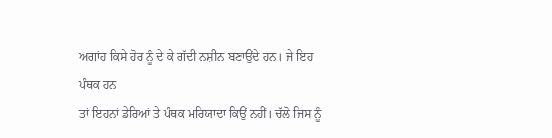ਅਗਾਂਹ ਕਿਸੇ ਹੋਰ ਨੂੰ ਦੇ ਕੇ ਗੱਦੀ ਨਸ਼ੀਨ ਬਣਾਉਂਦੇ ਹਨ। ਜੇ ਇਹ ਪੰਥਕ ਹਨ
ਤਾਂ ਇਹਨਾਂ ਡੇਰਿਆਂ ਤੇ ਪੰਥਕ ਮਰਿਯਾਦਾ ਕਿਉਂ ਨਹੀਂ। ਚੱਲੋ ਜਿਸ ਨੂੰ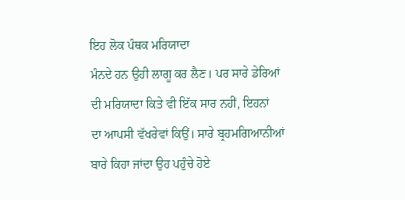ਇਹ ਲੋਕ ਪੰਥਕ ਮਰਿਯਾਦਾ
ਮੰਨਦੇ ਹਨ ਉਹੀ ਲਾਗੂ ਕਰ ਲੈਣ। ਪਰ ਸਾਰੇ ਡੇਰਿਆਂ ਦੀ ਮਰਿਯਾਦਾ ਕਿਤੇ ਵੀ ਇੱਕ ਸਾਰ ਨਹੀਂ, ਇਹਨਾਂ
ਦਾ ਆਪਸੀ ਵੱਖਰੇਵਾਂ ਕਿਉਂ। ਸਾਰੇ ਬ੍ਰਹਮਗਿਆਨੀਆਂ ਬਾਰੇ ਕਿਹਾ ਜਾਂਦਾ ਉਹ ਪਹੁੰਚੇ ਹੋਏ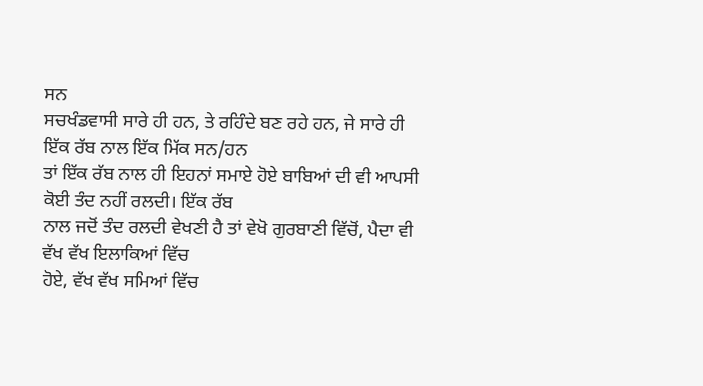ਸਨ
ਸਚਖੰਡਵਾਸੀ ਸਾਰੇ ਹੀ ਹਨ, ਤੇ ਰਹਿੰਦੇ ਬਣ ਰਹੇ ਹਨ, ਜੇ ਸਾਰੇ ਹੀ ਇੱਕ ਰੱਬ ਨਾਲ ਇੱਕ ਮਿੱਕ ਸਨ/ਹਨ
ਤਾਂ ਇੱਕ ਰੱਬ ਨਾਲ ਹੀ ਇਹਨਾਂ ਸਮਾਏ ਹੋਏ ਬਾਬਿਆਂ ਦੀ ਵੀ ਆਪਸੀ ਕੋਈ ਤੰਦ ਨਹੀਂ ਰਲਦੀ। ਇੱਕ ਰੱਬ
ਨਾਲ ਜਦੋਂ ਤੰਦ ਰਲਦੀ ਵੇਖਣੀ ਹੈ ਤਾਂ ਵੇਖੋ ਗੁਰਬਾਣੀ ਵਿੱਚੋਂ, ਪੈਦਾ ਵੀ ਵੱਖ ਵੱਖ ਇਲਾਕਿਆਂ ਵਿੱਚ
ਹੋਏ, ਵੱਖ ਵੱਖ ਸਮਿਆਂ ਵਿੱਚ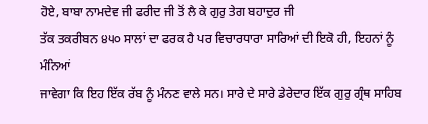ਹੋਏ, ਬਾਬਾ ਨਾਮਦੇਵ ਜੀ ਫਰੀਦ ਜੀ ਤੋਂ ਲੈ ਕੇ ਗੁਰੁ ਤੇਗ ਬਹਾਦੁਰ ਜੀ
ਤੱਕ ਤਕਰੀਬਨ ੪੫੦ ਸਾਲਾਂ ਦਾ ਫਰਕ ਹੈ ਪਰ ਵਿਚਾਰਧਾਰਾ ਸਾਰਿਆਂ ਦੀ ਇਕੋ ਹੀ, ਇਹਨਾਂ ਨੂੰ ਮੰਨਿਆਂ
ਜਾਵੇਗਾ ਕਿ ਇਹ ਇੱਕ ਰੱਬ ਨੂੰ ਮੰਨਣ ਵਾਲੇ ਸਨ। ਸਾਰੇ ਦੇ ਸਾਰੇ ਡੇਰੇਦਾਰ ਇੱਕ ਗੁਰੁ ਗ੍ਰੰਥ ਸਾਹਿਬ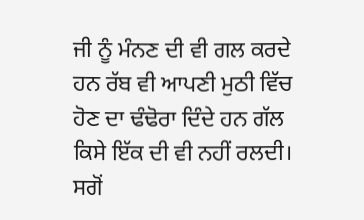ਜੀ ਨੂੰ ਮੰਨਣ ਦੀ ਵੀ ਗਲ ਕਰਦੇ ਹਨ ਰੱਬ ਵੀ ਆਪਣੀ ਮੁਠੀ ਵਿੱਚ ਹੋਣ ਦਾ ਢੰਢੋਰਾ ਦਿੰਦੇ ਹਨ ਗੱਲ
ਕਿਸੇ ਇੱਕ ਦੀ ਵੀ ਨਹੀਂ ਰਲਦੀ। ਸਗੋਂ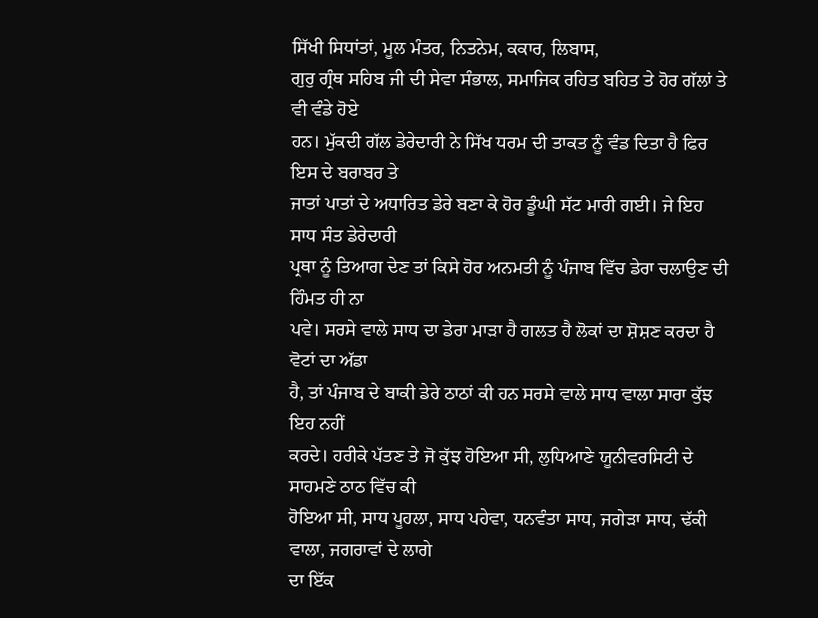ਸਿੱਖੀ ਸਿਧਾਂਤਾਂ, ਮੂਲ ਮੰਤਰ, ਨਿਤਨੇਮ, ਕਕਾਰ, ਲਿਬਾਸ,
ਗੁਰੁ ਗ੍ਰੰਥ ਸਹਿਬ ਜੀ ਦੀ ਸੇਵਾ ਸੰਭਾਲ, ਸਮਾਜਿਕ ਰਹਿਤ ਬਹਿਤ ਤੇ ਹੋਰ ਗੱਲਾਂ ਤੇ ਵੀ ਵੰਡੇ ਹੋਏ
ਹਨ। ਮੁੱਕਦੀ ਗੱਲ ਡੇਰੇਦਾਰੀ ਨੇ ਸਿੱਖ ਧਰਮ ਦੀ ਤਾਕਤ ਨੂੰ ਵੰਡ ਦਿਤਾ ਹੈ ਫਿਰ ਇਸ ਦੇ ਬਰਾਬਰ ਤੇ
ਜਾਤਾਂ ਪਾਤਾਂ ਦੇ ਅਧਾਰਿਤ ਡੇਰੇ ਬਣਾ ਕੇ ਹੋਰ ਡੂੰਘੀ ਸੱਟ ਮਾਰੀ ਗਈ। ਜੇ ਇਹ ਸਾਧ ਸੰਤ ਡੇਰੇਦਾਰੀ
ਪ੍ਰਥਾ ਨੂੰ ਤਿਆਗ ਦੇਣ ਤਾਂ ਕਿਸੇ ਹੋਰ ਅਨਮਤੀ ਨੂੰ ਪੰਜਾਬ ਵਿੱਚ ਡੇਰਾ ਚਲਾਉਣ ਦੀ ਹਿੰਮਤ ਹੀ ਨਾ
ਪਵੇ। ਸਰਸੇ ਵਾਲੇ ਸਾਧ ਦਾ ਡੇਰਾ ਮਾੜਾ ਹੈ ਗਲਤ ਹੈ ਲੋਕਾਂ ਦਾ ਸ਼ੋਸ਼ਣ ਕਰਦਾ ਹੈ ਵੋਟਾਂ ਦਾ ਅੱਡਾ
ਹੈ, ਤਾਂ ਪੰਜਾਬ ਦੇ ਬਾਕੀ ਡੇਰੇ ਠਾਠਾਂ ਕੀ ਹਨ ਸਰਸੇ ਵਾਲੇ ਸਾਧ ਵਾਲਾ ਸਾਰਾ ਕੁੱਝ ਇਹ ਨਹੀਂ
ਕਰਦੇ। ਹਰੀਕੇ ਪੱਤਣ ਤੇ ਜੋ ਕੁੱਝ ਹੋਇਆ ਸੀ, ਲੁਧਿਆਣੇ ਯੂਨੀਵਰਸਿਟੀ ਦੇ ਸਾਹਮਣੇ ਠਾਠ ਵਿੱਚ ਕੀ
ਹੋਇਆ ਸੀ, ਸਾਧ ਪੂਹਲਾ, ਸਾਧ ਪਹੇਵਾ, ਧਨਵੰਤਾ ਸਾਧ, ਜਗੇੜਾ ਸਾਧ, ਢੱਕੀ ਵਾਲਾ, ਜਗਰਾਵਾਂ ਦੇ ਲਾਗੇ
ਦਾ ਇੱਕ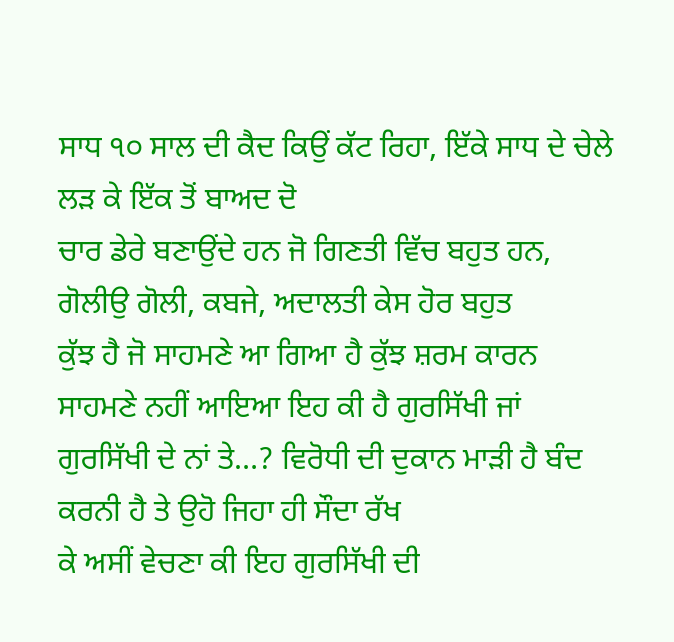ਸਾਧ ੧੦ ਸਾਲ ਦੀ ਕੈਦ ਕਿਉਂ ਕੱਟ ਰਿਹਾ, ਇੱਕੇ ਸਾਧ ਦੇ ਚੇਲੇ ਲੜ ਕੇ ਇੱਕ ਤੋਂ ਬਾਅਦ ਦੋ
ਚਾਰ ਡੇਰੇ ਬਣਾਉਂਦੇ ਹਨ ਜੋ ਗਿਣਤੀ ਵਿੱਚ ਬਹੁਤ ਹਨ, ਗੋਲੀਉ ਗੋਲੀ, ਕਬਜੇ, ਅਦਾਲਤੀ ਕੇਸ ਹੋਰ ਬਹੁਤ
ਕੁੱਝ ਹੈ ਜੋ ਸਾਹਮਣੇ ਆ ਗਿਆ ਹੈ ਕੁੱਝ ਸ਼ਰਮ ਕਾਰਨ ਸਾਹਮਣੇ ਨਹੀਂ ਆਇਆ ਇਹ ਕੀ ਹੈ ਗੁਰਸਿੱਖੀ ਜਾਂ
ਗੁਰਸਿੱਖੀ ਦੇ ਨਾਂ ਤੇ…? ਵਿਰੋਧੀ ਦੀ ਦੁਕਾਨ ਮਾੜੀ ਹੈ ਬੰਦ ਕਰਨੀ ਹੈ ਤੇ ਉਹੋ ਜਿਹਾ ਹੀ ਸੌਦਾ ਰੱਖ
ਕੇ ਅਸੀਂ ਵੇਚਣਾ ਕੀ ਇਹ ਗੁਰਸਿੱਖੀ ਦੀ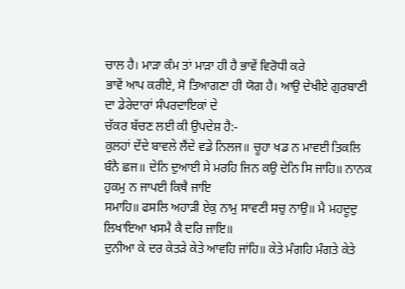ਚਾਲ ਹੈ। ਮਾੜਾ ਕੰਮ ਤਾਂ ਮਾੜਾ ਹੀ ਹੈ ਭਾਵੇਂ ਵਿਰੋਧੀ ਕਰੇ
ਭਾਵੇਂ ਆਪ ਕਰੀਏ, ਸੋ ਤਿਆਗਣਾ ਹੀ ਯੋਗ ਹੈ। ਆਉ ਦੇਖੀਏ ਗੁਰਬਾਣੀ ਦਾ ਡੇਰੇਦਾਰਾਂ ਸੰਪਰਦਾਇਕਾਂ ਦੇ
ਚੱਕਰ ਬੱਚਣ ਲਈ ਕੀ ਉਪਦੇਸ਼ ਹੈ:-
ਕੁਲਹਾਂ ਦੇਂਦੇ ਬਾਵਲੇ ਲੈਂਦੇ ਵਡੇ ਨਿਲਜ॥ ਚੂਹਾ ਖਡ ਨ ਮਾਵਈ ਤਿਕਲਿ
ਬੰਨੈ ਛਜ॥ ਦੇਨਿ ਦੁਆਈ ਸੇ ਮਰਹਿ ਜਿਨ ਕਉ ਦੇਨਿ ਸਿ ਜਾਹਿ॥ ਨਾਨਕ ਹੁਕਮੁ ਨ ਜਾਪਈ ਕਿਥੈ ਜਾਇ
ਸਮਾਹਿ॥ ਫਸਲਿ ਅਹਾੜੀ ਏਕੁ ਨਾਮੁ ਸਾਵਣੀ ਸਚੁ ਨਾਉ॥ ਮੈ ਮਹਦੂਦੁ ਲਿਖਾਇਆ ਖਸਮੈ ਕੈ ਦਰਿ ਜਾਇ॥
ਦੁਨੀਆ ਕੇ ਦਰ ਕੇਤੜੇ ਕੇਤੇ ਆਵਹਿ ਜਾਂਹਿ॥ ਕੇਤੇ ਮੰਗਹਿ ਮੰਗਤੇ ਕੇਤੇ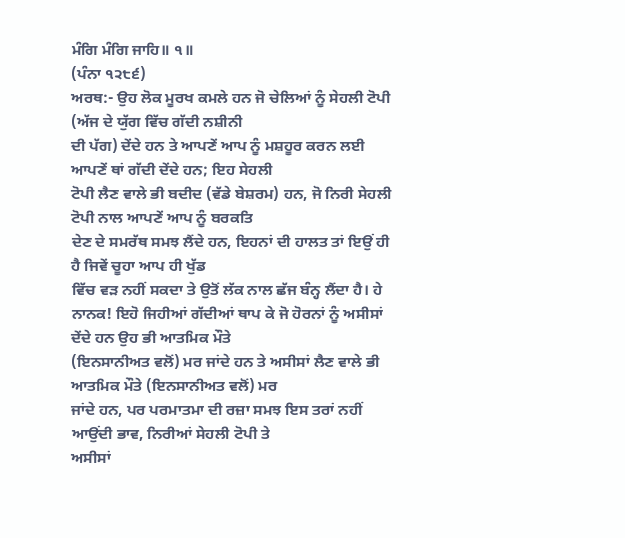ਮੰਗਿ ਮੰਗਿ ਜਾਹਿ॥ ੧॥
(ਪੰਨਾ ੧੨੮੬)
ਅਰਥ:- ਉਹ ਲੋਕ ਮੂਰਖ ਕਮਲੇ ਹਨ ਜੋ ਚੇਲਿਆਂ ਨੂੰ ਸੇਹਲੀ ਟੋਪੀ (ਅੱਜ ਦੇ ਯੁੱਗ ਵਿੱਚ ਗੱਦੀ ਨਸ਼ੀਨੀ
ਦੀ ਪੱਗ) ਦੇਂਦੇ ਹਨ ਤੇ ਆਪਣੇਂ ਆਪ ਨੂੰ ਮਸ਼ਹੂਰ ਕਰਨ ਲਈ ਆਪਣੇਂ ਥਾਂ ਗੱਦੀ ਦੇਂਦੇ ਹਨ; ਇਹ ਸੇਹਲੀ
ਟੋਪੀ ਲੈਣ ਵਾਲੇ ਭੀ ਬਦੀਦ (ਵੱਡੇ ਬੇਸ਼ਰਮ) ਹਨ, ਜੋ ਨਿਰੀ ਸੇਹਲੀ ਟੋਪੀ ਨਾਲ ਆਪਣੇਂ ਆਪ ਨੂੰ ਬਰਕਤਿ
ਦੇਣ ਦੇ ਸਮਰੱਥ ਸਮਝ ਲੈਂਦੇ ਹਨ, ਇਹਨਾਂ ਦੀ ਹਾਲਤ ਤਾਂ ਇਉਂ ਹੀ ਹੈ ਜਿਵੇਂ ਚੂਹਾ ਆਪ ਹੀ ਖੁੱਡ
ਵਿੱਚ ਵੜ ਨਹੀਂ ਸਕਦਾ ਤੇ ਉਤੋਂ ਲੱਕ ਨਾਲ ਛੱਜ ਬੰਨ੍ਹ ਲੈਂਦਾ ਹੈ। ਹੇ
ਨਾਨਕ! ਇਹੋ ਜਿਹੀਆਂ ਗੱਦੀਆਂ ਥਾਪ ਕੇ ਜੋ ਹੋਰਨਾਂ ਨੂੰ ਅਸੀਸਾਂ ਦੇਂਦੇ ਹਨ ਉਹ ਭੀ ਆਤਮਿਕ ਮੌਤੇ
(ਇਨਸਾਨੀਅਤ ਵਲੋਂ) ਮਰ ਜਾਂਦੇ ਹਨ ਤੇ ਅਸੀਸਾਂ ਲੈਣ ਵਾਲੇ ਭੀ ਆਤਮਿਕ ਮੌਤੇ (ਇਨਸਾਨੀਅਤ ਵਲੋਂ) ਮਰ
ਜਾਂਦੇ ਹਨ, ਪਰ ਪਰਮਾਤਮਾ ਦੀ ਰਜ਼ਾ ਸਮਝ ਇਸ ਤਰਾਂ ਨਹੀਂ ਆਉਂਦੀ ਭਾਵ, ਨਿਰੀਆਂ ਸੇਹਲੀ ਟੋਪੀ ਤੇ
ਅਸੀਸਾਂ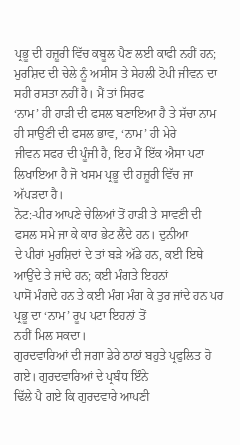ਪ੍ਰਭੂ ਦੀ ਹਜ਼ੂਰੀ ਵਿੱਚ ਕਬੂਲ ਪੈਣ ਲਈ ਕਾਫੀ ਨਹੀਂ ਹਨ;
ਮੁਰਸ਼ਿਦ ਦੀ ਚੇਲੇ ਨੂੰ ਅਸੀਸ ਤੇ ਸੇਹਲੀ ਟੋਪੀ ਜੀਵਨ ਦਾ ਸਹੀ ਰਸਤਾ ਨਹੀਂ ਹੈ। ਮੈਂ ਤਾਂ ਸਿਰਫ
‘ਨਾਮ’ ਹੀ ਹਾੜੀ ਦੀ ਫਸਲ ਬਣਾਇਆ ਹੈ ਤੇ ਸੱਚਾ ਨਾਮ ਹੀ ਸਾਉਣਂੀ ਦੀ ਫਸਲ ਭਾਵ, ‘ਨਾਮ’ ਹੀ ਮੇਰੇ
ਜੀਵਨ ਸਫਰ ਦੀ ਪੂੰਜੀ ਹੈ, ਇਹ ਮੈਂ ਇੱਕ ਐਸਾ ਪਟਾ ਲਿਖਾਇਆ ਹੈ ਜੋ ਖਸਮ ਪ੍ਰਭੂ ਦੀ ਹਜ਼ੂਰੀ ਵਿੱਚ ਜਾ
ਅੱਪੜਦਾ ਹੈ।
ਨੋਟ:-ਪੀਰ ਆਪਣੇ ਚੇਲਿਆਂ ਤੋਂ ਹਾੜੀ ਤੇ ਸਾਵਣਂੀ ਦੀ ਫਸਲ ਸਮੇ ਜਾ ਕੇ ਕਾਰ ਭੇਟ ਲੈਂਦੇ ਹਨ। ਦੁਨੀਆ
ਦੇ ਪੀਰਾਂ ਮੁਰਸ਼ਿਦਾਂ ਦੇ ਤਾਂ ਬੜੇ ਅੱਡੇ ਹਨ, ਕਈ ਇਥੇ ਆਉਂਦੇ ਤੇ ਜਾਂਦੇ ਹਨ; ਕਈ ਮੰਗਤੇ ਇਹਨਾਂ
ਪਾਸੋਂ ਮੰਗਦੇ ਹਨ ਤੇ ਕਈ ਮੰਗ ਮੰਗ ਕੇ ਤੁਰ ਜਾਂਦੇ ਹਨ ਪਰ ਪ੍ਰਭੂ ਦਾ ‘ਨਾਮ’ ਰੂਪ ਪਟਾ ਇਹਨਾਂ ਤੋਂ
ਨਹੀਂ ਮਿਲ ਸਕਦਾ।
ਗੁਰਦਵਾਰਿਆਂ ਦੀ ਜਗਾ ਡੇਰੇ ਠਾਠਾਂ ਬਹੁਤੇ ਪ੍ਰਫੁਲਿਤ ਹੋ ਗਏ। ਗੁਰਦਵਾਰਿਆਂ ਦੇ ਪ੍ਰਬੰਧ ਇੰਨੇ
ਢਿੱਲੇ ਪੈ ਗਏ ਕਿ ਗੁਰਦਵਾਰੇ ਆਪਣੀ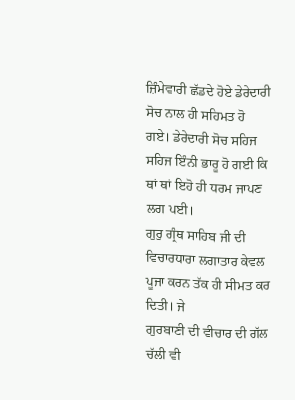ਜ਼ਿੰਮੇਵਾਰੀ ਛੱਡਦੇ ਹੋਏ ਡੇਰੇਦਾਰੀ ਸੋਚ ਨਾਲ ਹੀ ਸਹਿਮਤ ਹੋ
ਗਏ। ਡੇਰੇਦਾਰੀ ਸੋਚ ਸਹਿਜ ਸਹਿਜ ਇੰਨੀ ਭਾਰੂ ਹੋ ਗਈ ਕਿ ਥਾਂ ਥਾਂ ਇਹੋ ਹੀ ਧਰਮ ਜਾਪਣ ਲਗ ਪਈ।
ਗੁਰੁ ਗ੍ਰੰਥ ਸਾਹਿਬ ਜੀ ਦੀ ਵਿਚਾਰਧਾਰਾ ਲਗਾਤਾਰ ਕੇਵਲ ਪੂਜਾ ਕਰਨ ਤੱਕ ਹੀ ਸੀਮਤ ਕਰ ਦਿਤੀ। ਜੇ
ਗੁਰਬਾਣੀ ਦੀ ਵੀਚਾਰ ਦੀ ਗੱਲ ਚੱਲੀ ਵੀ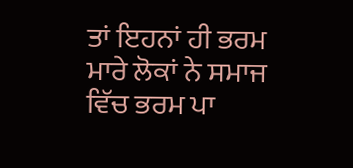ਤਾਂ ਇਹਨਾਂ ਹੀ ਭਰਮ ਮਾਰੇ ਲੋਕਾਂ ਨੇ ਸਮਾਜ ਵਿੱਚ ਭਰਮ ਪਾ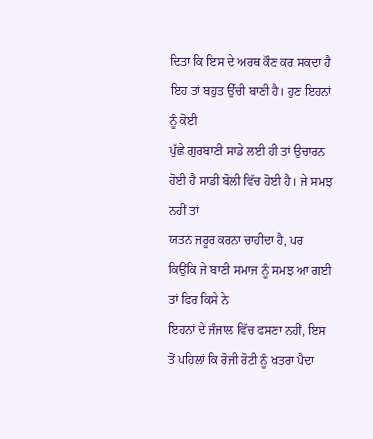ਦਿਤਾ ਕਿ ਇਸ ਦੇ ਅਰਥ ਕੌਣ ਕਰ ਸਕਦਾ ਹੈ ਇਹ ਤਾਂ ਬਹੁਤ ਉੱਚੀ ਬਾਣੀ ਹੈ। ਹੁਣ ਇਹਨਾਂ ਨੂੰ ਕੋਈ
ਪੁੱਛੇ ਗੁਰਬਾਣੀ ਸਾਡੇ ਲਈ ਹੀ ਤਾਂ ਉਚਾਰਨ ਹੋਈ ਹੈ ਸਾਡੀ ਬੋਲੀ ਵਿੱਚ ਹੋਈ ਹੈ। ਜੇ ਸਮਝ ਨਹੀਂ ਤਾਂ
ਯਤਨ ਜਰੂਰ ਕਰਨਾ ਚਾਹੀਦਾ ਹੈ, ਪਰ ਕਿਉਂਕਿ ਜੇ ਬਾਣੀ ਸਮਾਜ ਨੂੰ ਸਮਝ ਆ ਗਈ ਤਾਂ ਫਿਰ ਕਿਸੇ ਨੇ
ਇਹਨਾਂ ਦੇ ਜੰਜਾਲ ਵਿੱਚ ਫਸਣਾ ਨਹੀਂ, ਇਸ ਤੋਂ ਪਹਿਲਾਂ ਕਿ ਰੋਜੀ ਰੋਟੀ ਨੂੰ ਖਤਰਾ ਪੈਦਾ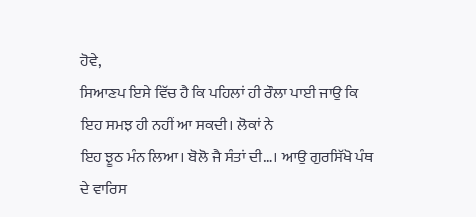ਹੋਵੇ,
ਸਿਆਣਪ ਇਸੇ ਵਿੱਚ ਹੈ ਕਿ ਪਹਿਲਾਂ ਹੀ ਰੌਲਾ ਪਾਈ ਜਾਉ ਕਿ ਇਹ ਸਮਝ ਹੀ ਨਹੀਂ ਆ ਸਕਦੀ। ਲੋਕਾਂ ਨੇ
ਇਹ ਝੂਠ ਮੰਨ ਲਿਆ। ਬੋਲੋ ਜੈ ਸੰਤਾਂ ਦੀ…। ਆਉ ਗੁਰਸਿੱਖੋ ਪੰਥ ਦੇ ਵਾਰਿਸ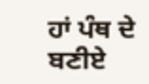ਹਾਂ ਪੰਥ ਦੇ ਬਣੀਏ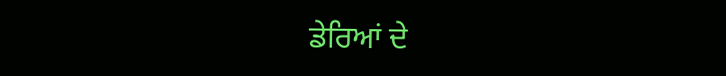ਡੇਰਿਆਂ ਦੇ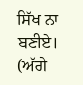ਸਿੱਖ ਨਾ ਬਣੀਏ।
(ਅੱਗੇ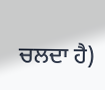ਚਲਦਾ ਹੈ)